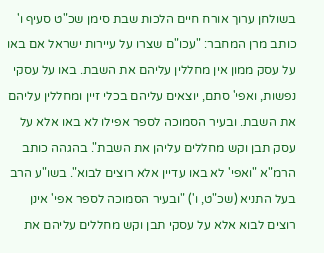בשולחן ערוך אורח חיים הלכות שבת סימן שכ"ט סעיף ו' כותב מרן המחבר: "עכו"ם שצרו על עיירות ישראל אם באו על עסק ממון אין מחללין עליהם את השבת. באו על עסקי נפשות, ואפי' סתם, יוצאים עליהם בכלי זיין ומחללין עליהם את השבת. ובעיר הסמוכה לספר אפילו לא באו אלא על עסק תבן וקש מחללים עליהן את השבת". בהגהה כותב הרמ"א "ואפי' לא באו עדיין אלא רוצים לבוא". בשו"ע הרב בעל התניא (שכ"ט, ו') "ובעיר הסמוכה לספר אפי' אינן רוצים לבוא אלא על עסקי תבן וקש מחללים עליהם את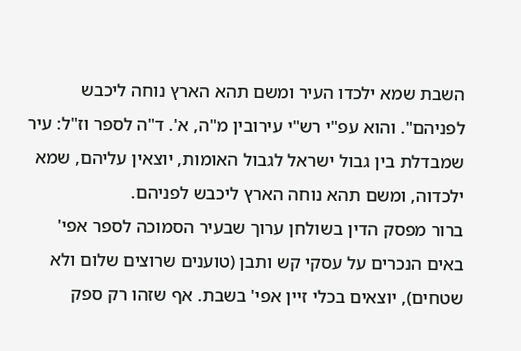השבת שמא ילכדו העיר ומשם תהא הארץ נוחה ליכבש לפניהם". והוא עפ"י רש"י עירובין מ"ה, א'. ד"ה לספר וז"ל: עיר שמבדלת בין גבול ישראל לגבול האומות, יוצאין עליהם, שמא ילכדוה, ומשם תהא נוחה הארץ ליכבש לפניהם.
ברור מפסק הדין בשולחן ערוך שבעיר הסמוכה לספר אפי' באים הנכרים על עסקי קש ותבן (טוענים שרוצים שלום ולא שטחים), יוצאים בכלי זיין אפי' בשבת. אף שזהו רק ספק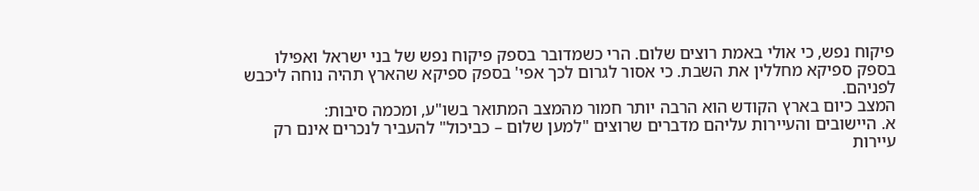פיקוח נפש, כי אולי באמת רוצים שלום. הרי כשמדובר בספק פיקוח נפש של בני ישראל ואפילו בספק ספיקא מחללין את השבת. כי אסור לגרום לכך אפי' בספק ספיקא שהארץ תהיה נוחה ליכבש לפניהם.
המצב כיום בארץ הקודש הוא הרבה יותר חמור מהמצב המתואר בשו"ע, ומכמה סיבות:
א. היישובים והעיירות עליהם מדברים שרוצים "למען שלום – כביכול" להעביר לנכרים אינם רק עיירות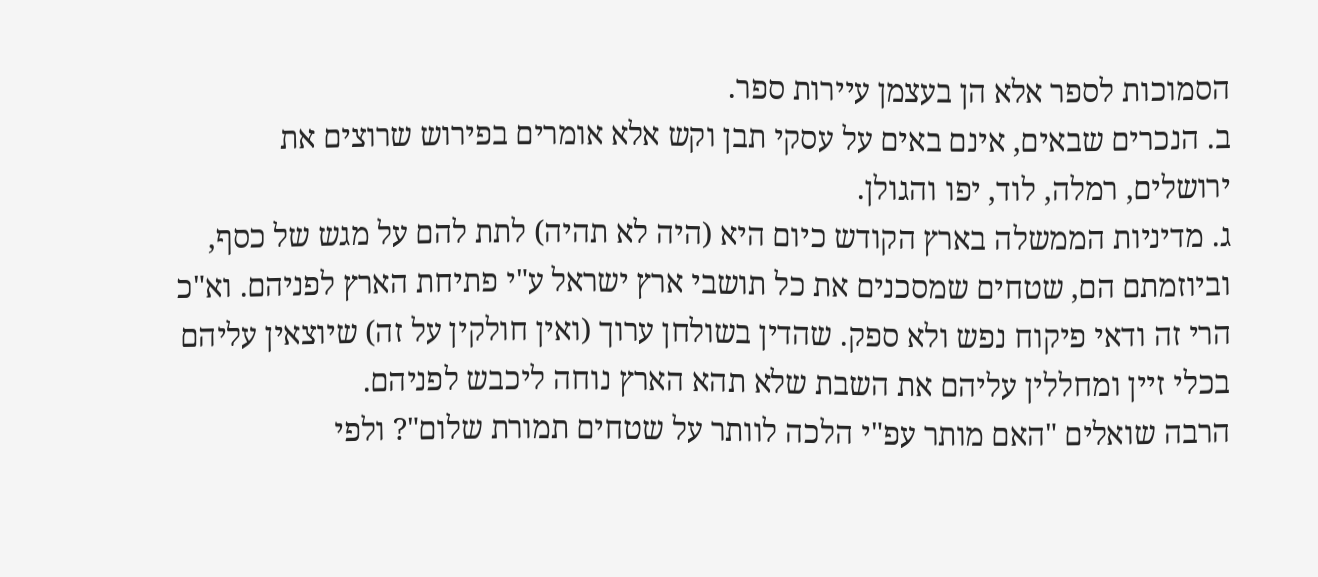הסמוכות לספר אלא הן בעצמן עיירות ספר.
ב. הנכרים שבאים, אינם באים על עסקי תבן וקש אלא אומרים בפירוש שרוצים את ירושלים, רמלה, לוד, יפו והגולן.
ג. מדיניות הממשלה בארץ הקודש כיום היא (היה לא תהיה) לתת להם על מגש של כסף, וביוזמתם הם, שטחים שמסכנים את כל תושבי ארץ ישראל ע"י פתיחת הארץ לפניהם. וא"כ הרי זה ודאי פיקוח נפש ולא ספק. שהדין בשולחן ערוך (ואין חולקין על זה) שיוצאין עליהם בכלי זיין ומחללין עליהם את השבת שלא תהא הארץ נוחה ליכבש לפניהם.
הרבה שואלים "האם מותר עפ"י הלכה לוותר על שטחים תמורת שלום"? ולפי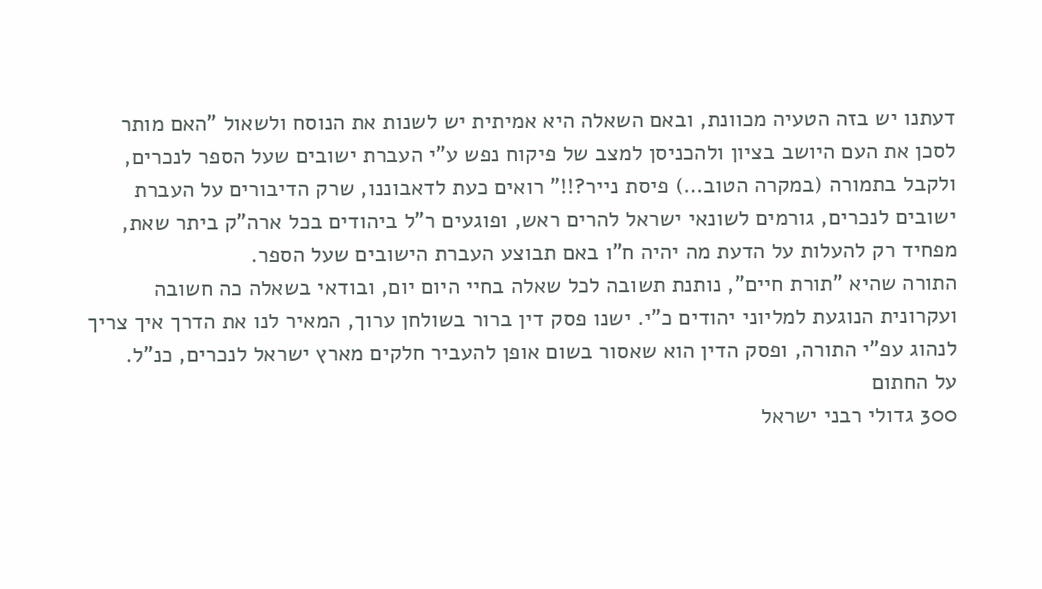דעתנו יש בזה הטעיה מכוונת, ובאם השאלה היא אמיתית יש לשנות את הנוסח ולשאול "האם מותר לסכן את העם היושב בציון ולהכניסן למצב של פיקוח נפש ע"י העברת ישובים שעל הספר לנכרים, ולקבל בתמורה (במקרה הטוב…) פיסת נייר?!!" רואים כעת לדאבוננו, שרק הדיבורים על העברת ישובים לנכרים, גורמים לשונאי ישראל להרים ראש, ופוגעים ר"ל ביהודים בכל ארה"ק ביתר שאת, מפחיד רק להעלות על הדעת מה יהיה ח"ו באם תבוצע העברת הישובים שעל הספר.
התורה שהיא "תורת חיים", נותנת תשובה לכל שאלה בחיי היום יום, ובודאי בשאלה כה חשובה ועקרונית הנוגעת למליוני יהודים כ"י. ישנו פסק דין ברור בשולחן ערוך, המאיר לנו את הדרך איך צריך לנהוג עפ"י התורה, ופסק הדין הוא שאסור בשום אופן להעביר חלקים מארץ ישראל לנכרים, כנ"ל.
על החתום
300 גדולי רבני ישראל